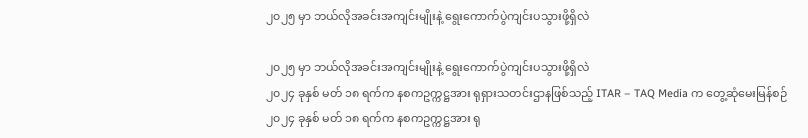၂၀၂၅ မှာ ဘယ်လိုအခင်းအကျင်းမျိုးနဲ့ ရွေးကောက်ပွဲကျင်းပသွားဖို့ရှိလဲ

၂၀၂၅ မှာ ဘယ်လိုအခင်းအကျင်းမျိုးနဲ့ ရွေးကောက်ပွဲကျင်းပသွားဖို့ရှိလဲ
၂၀၂၄ ခုနှစ် မတ် ၁၈ ရက်က နစကဥက္ကဋ္ဌအား ရုရှားသတင်းဌာနဖြစ်သည့် ITAR – TAQ Media က တွေ့ဆုံမေးမြန်စဉ်
၂၀၂၄ ခုနှစ် မတ် ၁၈ ရက်က နစကဥက္ကဋ္ဌအား ရု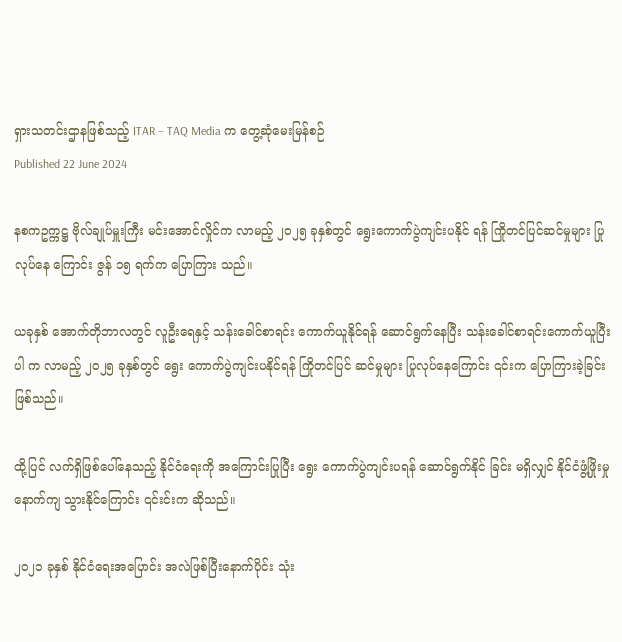ရှားသတင်းဌာနဖြစ်သည့် ITAR – TAQ Media က တွေ့ဆုံမေးမြန်စဉ်
Published 22 June 2024

နစကဥက္ကဋ္ဌ ဗိုလ်ချုပ်မှူးကြီး မင်းအောင်လှိုင်က လာမည့် ၂၀၂၅ ခုနှစ်တွင် ရွေးကောက်ပွဲကျင်းပနိုင် ရန် ကြိုတင်ပြင်ဆင်မှုများ ပြုလုပ်နေ ကြောင်း ဇွန် ၁၅ ရက်က ပြောကြား သည်။

ယခုနှစ် အောက်တိုဘာလတွင် လူဦးရေနှင့် သန်းခေါင်စာရင်း ကောက်ယူနိုင်ရန် ဆောင်ရွက်နေပြီး သန်းခေါင်စာရင်းကောက်ယူပြီးပါ က လာမည့် ၂၀၂၅ ခုနှစ်တွင် ရွေး ကောက်ပွဲကျင်းပနိုင်ရန် ကြိုတင်ပြင် ဆင်မှုများ ပြုလုပ်နေကြောင်း ၎င်းက ပြောကြားခဲ့ခြင်း ဖြစ်သည်။

ထို့ပြင် လက်ရှိဖြစ်ပေါ်နေသည့် နိုင်ငံရေးကို အကြောင်းပြုပြီး ရွေး ကောက်ပွဲကျင်းပရန် ဆောင်ရွက်နိုင် ခြင်း မရှိလျှင် နိုင်ငံဖွံ့ဖြိုးမှု နောက်ကျ သွားနိုင်ကြောင်း ၎င်းင်းက ဆိုသည်။

၂၀၂၁ ခုနှစ် နိုင်ငံရေးအပြောင်း အလဲဖြစ်ပြီးနောက်ပိုင်း သုံး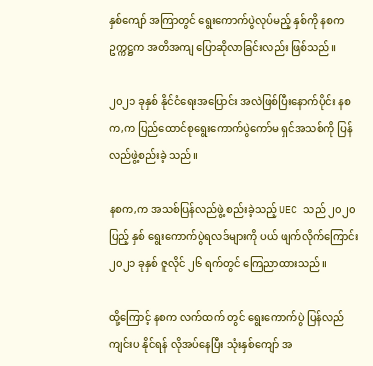နှစ်ကျော် အကြာတွင် ရွေးကောက်ပွဲလုပ်မည့် နှစ်ကို နစကဥက္ကဋ္ဌက အတိအကျ ပြောဆိုလာခြင်းလည်း ဖြစ်သည်။

၂၀၂၁ ခုနှစ် နိုင်ငံရေးအပြောင်း အလဲဖြစ်ပြီးနောက်ပိုင်း နစက,က ပြည်ထောင်စုရွေးကောက်ပွဲကော်မ ရှင်အသစ်ကို ပြန်လည်ဖွဲ့စည်းခဲ့ သည်။

နစက,က အသစ်ပြန်လည်ဖွဲ့ စည်းခဲ့သည့် UEC သည် ၂၀၂၀ ပြည့် နှစ် ရွေးကောက်ပွဲရလဒ်များကို ပယ် ဖျက်လိုက်ကြောင်း ၂၀၂၁ ခုနှစ် ဇူလိုင် ၂၆ ရက်တွင် ကြေညာထားသည်။

ထို့ကြောင့် နစက လက်ထက် တွင် ရွေးကောက်ပွဲ ပြန်လည်ကျင်းပ နိုင်ရန် လိုအပ်နေပြီး သုံးနှစ်ကျော် အ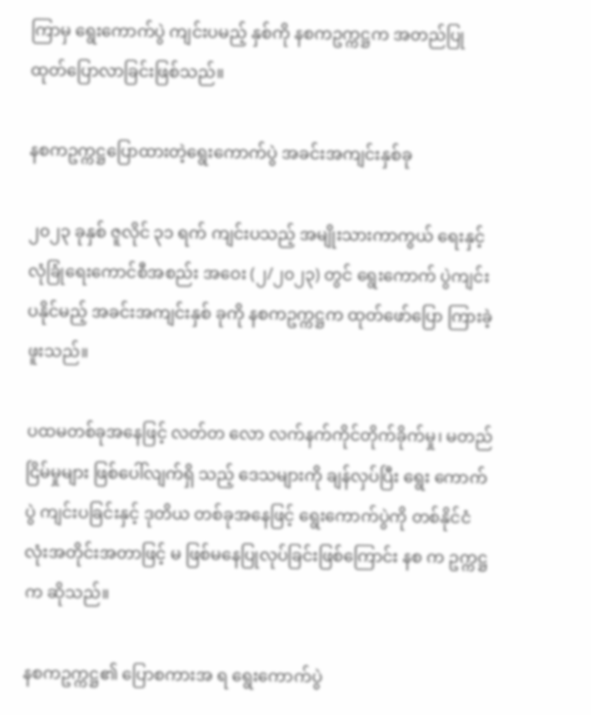ကြာမှ ရွေးကောက်ပွဲ ကျင်းပမည့် နှစ်ကို နစကဥက္ကဋ္ဌက အတည်ပြု ထုတ်ပြောလာခြင်းဖြစ်သည်။

နစကဥက္ကဋ္ဌပြောထားတဲ့ရွေးကောက်ပွဲ အခင်းအကျင်းနှစ်ခု

၂၀၂၃ ခုနှစ် ဇူလိုင် ၃၁ ရက် ကျင်းပသည့် အမျိုးသားကာကွယ် ရေးနှင့် လုံခြုံရေးကောင်စီအစည်း အဝေး (၂/၂၀၂၃) တွင် ရွေးကောက် ပွဲကျင်းပနိုင်မည့် အခင်းအကျင်းနှစ် ခုကို နစကဥက္ကဋ္ဌက ထုတ်ဖော်ပြော ကြားခဲ့ဖူးသည်။

ပထမတစ်ခုအနေဖြင့် လတ်တ လော လက်နက်ကိုင်တိုက်ခိုက်မှု၊ မတည်ငြိမ်မှုများ ဖြစ်ပေါ်လျက်ရှိ သည့် ဒေသများကို ချန်လှပ်ပြီး ရွေး ကောက်ပွဲ ကျင်းပခြင်းနှင့် ဒုတိယ တစ်ခုအနေဖြင့် ရွေးကောက်ပွဲကို တစ်နိုင်ငံလုံးအတိုင်းအတာဖြင့် မ ဖြစ်မနေပြုလုပ်ခြင်းဖြစ်ကြောင်း နစ က ဥက္ကဋ္ဌက ဆိုသည်။

နစကဥက္ကဋ္ဌ၏ ပြောစကားအ ရ ရွေးကောက်ပွဲ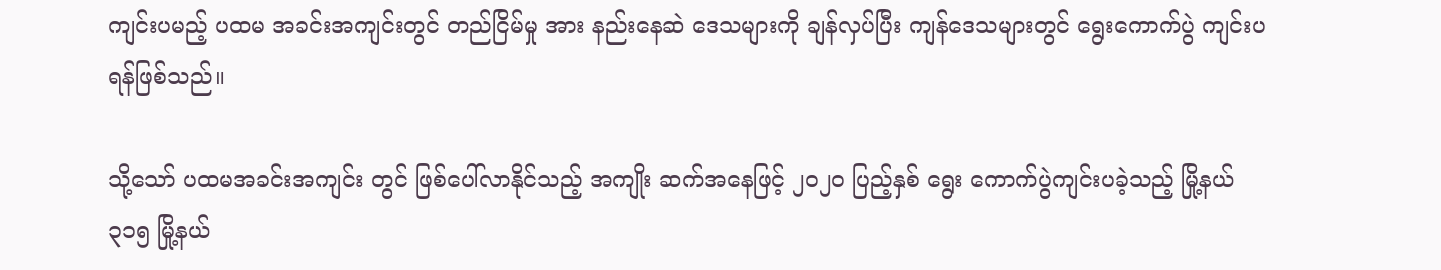ကျင်းပမည့် ပထမ အခင်းအကျင်းတွင် တည်ငြိမ်မှု အား နည်းနေဆဲ ဒေသများကို ချန်လှပ်ပြီး ကျန်ဒေသများတွင် ရွေးကောက်ပွဲ ကျင်းပရန်ဖြစ်သည်။

သို့သော် ပထမအခင်းအကျင်း တွင် ဖြစ်ပေါ်လာနိုင်သည့် အကျိုး ဆက်အနေဖြင့် ၂၀၂၀ ပြည့်နှစ် ရွေး ကောက်ပွဲကျင်းပခဲ့သည့် မြို့နယ် ၃၁၅ မြို့နယ်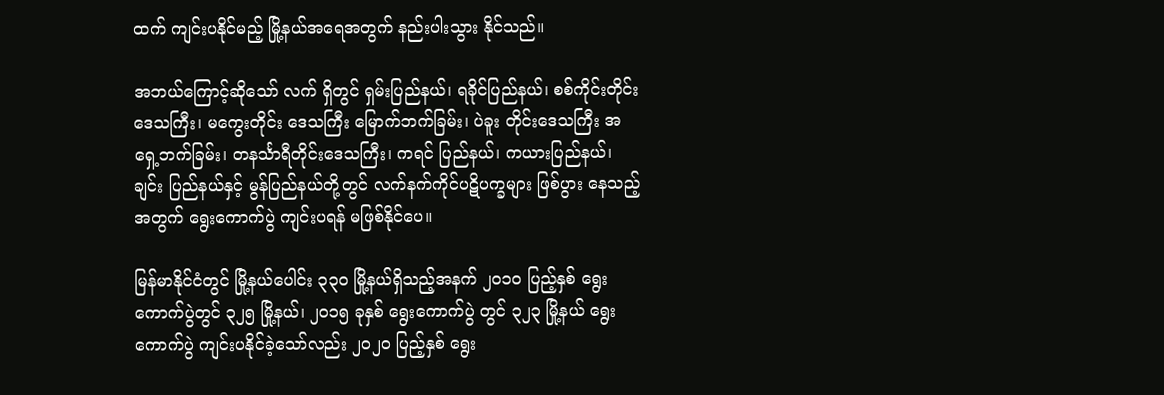ထက် ကျင်းပနိုင်မည့် မြို့နယ်အရေအတွက် နည်းပါးသွား နိုင်သည်။

အဘယ်ကြောင့်ဆိုသော် လက် ရှိတွင် ရှမ်းပြည်နယ်၊ ရခိုင်ပြည်နယ်၊ စစ်ကိုင်းတိုင်းဒေသကြီး၊ မကွေးတိုင်း ဒေသကြီး မြောက်ဘက်ခြမ်း၊ ပဲခူး တိုင်းဒေသကြီး အရှေ့ဘက်ခြမ်း၊ တနင်္သာရီတိုင်းဒေသကြီး၊ ကရင် ပြည်နယ်၊ ကယားပြည်နယ်၊ ချင်း ပြည်နယ်နှင့် မွန်ပြည်နယ်တို့တွင် လက်နက်ကိုင်ပဋိပက္ခများ ဖြစ်ပွား နေသည့်အတွက် ရွေးကောက်ပွဲ ကျင်းပရန် မဖြစ်နိုင်ပေ။

မြန်မာနိုင်ငံတွင် မြို့နယ်ပေါင်း ၃၃၀ မြို့နယ်ရှိသည့်အနက် ၂၀၁၀ ပြည့်နှစ် ရွေးကောက်ပွဲတွင် ၃၂၅ မြို့နယ်၊ ၂၀၁၅ ခုနှစ် ရွေးကောက်ပွဲ တွင် ၃၂၃ မြို့နယ် ရွေးကောက်ပွဲ ကျင်းပနိုင်ခဲ့သော်လည်း ၂၀၂၀ ပြည့်နှစ် ရွေး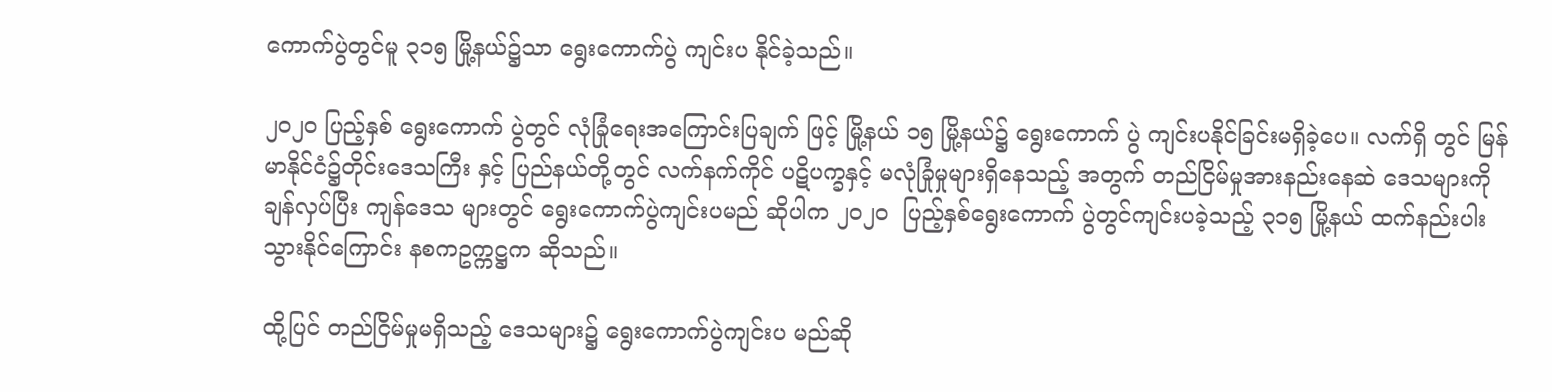ကောက်ပွဲတွင်မူ ၃၁၅ မြို့နယ်၌သာ ရွေးကောက်ပွဲ ကျင်းပ နိုင်ခဲ့သည်။

၂၀၂၀ ပြည့်နှစ် ရွေးကောက် ပွဲတွင် လုံခြုံရေးအကြောင်းပြချက် ဖြင့် မြို့နယ် ၁၅ မြို့နယ်၌ ရွေးကောက် ပွဲ ကျင်းပနိုင်ခြင်းမရှိခဲ့ပေ။ လက်ရှိ တွင် မြန်မာနိုင်ငံ၌တိုင်းဒေသကြီး နှင့် ပြည်နယ်တို့တွင် လက်နက်ကိုင် ပဋိပက္ခနှင့် မလုံခြုံမှုများရှိနေသည့် အတွက် တည်ငြိမ်မှုအားနည်းနေဆဲ ဒေသများကိုချန်လှပ်ပြီး ကျန်ဒေသ များတွင် ရွေးကောက်ပွဲကျင်းပမည် ဆိုပါက ၂၀၂၀  ပြည့်နှစ်ရွေးကောက် ပွဲတွင်ကျင်းပခဲ့သည့် ၃၁၅ မြို့နယ် ထက်နည်းပါးသွားနိုင်ကြောင်း နစကဥက္ကဋ္ဌက ဆိုသည်။

ထို့ပြင် တည်ငြိမ်မှုမရှိသည့် ဒေသများ၌ ရွေးကောက်ပွဲကျင်းပ မည်ဆို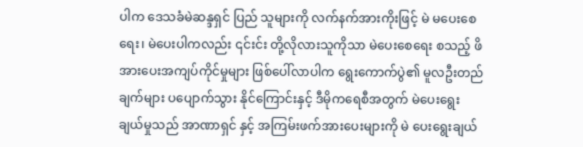ပါက ဒေသခံမဲဆန္ဒရှင် ပြည် သူများကို လက်နက်အားကိုးဖြင့် မဲ မပေးစေရေး၊ မဲပေးပါကလည်း ၎င်းင်း တို့လိုလားသူကိုသာ မဲပေးစေရေး စသည့် ဖိအားပေးအကျပ်ကိုင်မှုများ ဖြစ်ပေါ်လာပါက ရွေးကောက်ပွဲ၏ မူလဦးတည်ချက်များ ပပျောက်သွား နိုင်ကြောင်းနှင့် ဒီမိုကရေစီအတွက် မဲပေးရွေးချယ်မှုသည် အာဏာရှင် နှင့် အကြမ်းဖက်အားပေးများကို မဲ ပေးရွေးချယ်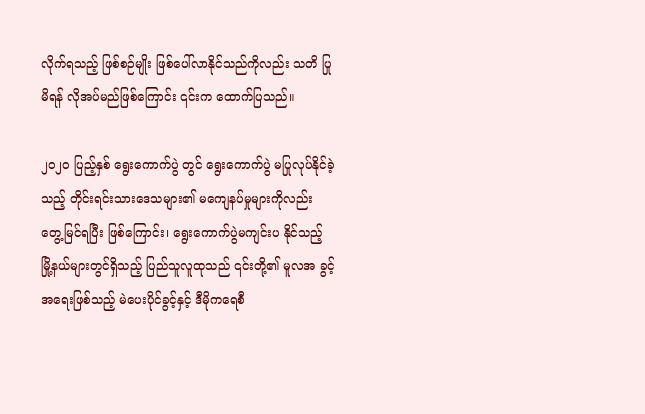လိုက်ရသည့် ဖြစ်စဉ်မျိုး ဖြစ်ပေါ်လာနိုင်သည်ကိုလည်း သတိ ပြုမိရန် လိုအပ်မည်ဖြစ်ကြောင်း ၎င်းက ထောက်ပြသည်။

၂၀၂၀ ပြည့်နှစ် ရွေးကောက်ပွဲ တွင် ရွေးကောက်ပွဲ မပြုလုပ်နိုင်ခဲ့ သည့် တိုင်းရင်းသားဒေသများ၏ မကျေနပ်မှုများကိုလည်း တွေ့မြင်ရပြီး ဖြစ်ကြောင်း၊ ရွေးကောက်ပွဲမကျင်းပ နိုင်သည့် မြို့နယ်များတွင်ရှိသည့် ပြည်သူလူထုသည် ၎င်းတို့၏ မူလအ ခွင့်အရေးဖြစ်သည့် မဲပေးပိုင်ခွင့်နှင့် ဒီမိုကရေစီ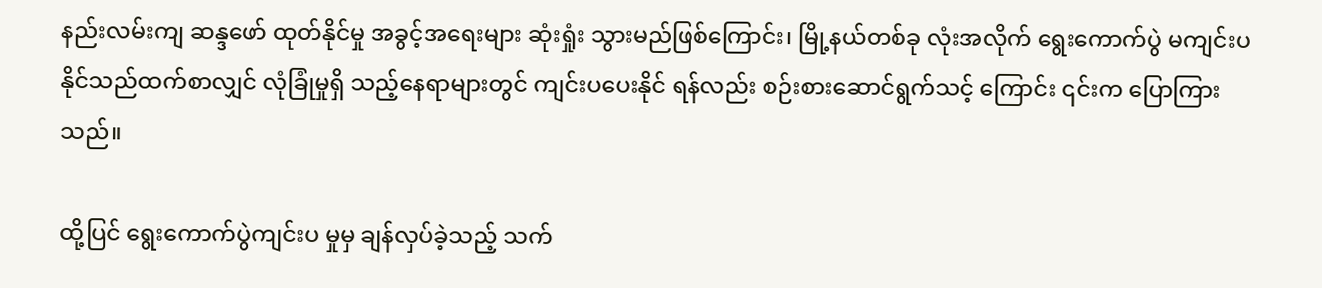နည်းလမ်းကျ ဆန္ဒဖော် ထုတ်နိုင်မှု အခွင့်အရေးများ ဆုံးရှုံး သွားမည်ဖြစ်ကြောင်း၊ မြို့နယ်တစ်ခု လုံးအလိုက် ရွေးကောက်ပွဲ မကျင်းပ နိုင်သည်ထက်စာလျှင် လုံခြုံမှုရှိ သည့်နေရာများတွင် ကျင်းပပေးနိုင် ရန်လည်း စဉ်းစားဆောင်ရွက်သင့် ကြောင်း ၎င်းက ပြောကြားသည်။

ထို့ပြင် ရွေးကောက်ပွဲကျင်းပ မှုမှ ချန်လှပ်ခဲ့သည့် သက်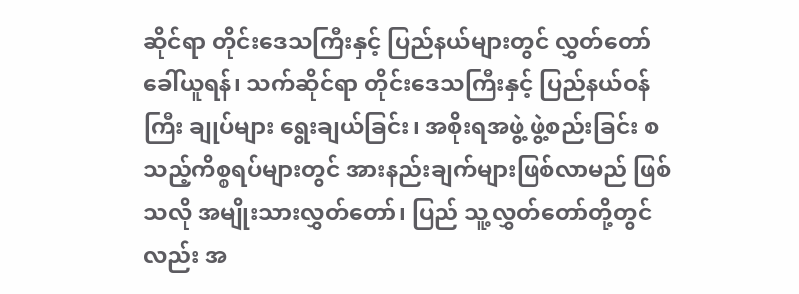ဆိုင်ရာ တိုင်းဒေသကြီးနှင့် ပြည်နယ်များတွင် လွှတ်တော်ခေါ်ယူရန်၊ သက်ဆိုင်ရာ တိုင်းဒေသကြီးနှင့် ပြည်နယ်ဝန်ကြီး ချုပ်များ ရွေးချယ်ခြင်း၊ အစိုးရအဖွဲ့ ဖွဲ့စည်းခြင်း စသည့်ကိစ္စရပ်များတွင် အားနည်းချက်များဖြစ်လာမည် ဖြစ် သလို အမျိုးသားလွှတ်တော်၊ ပြည် သူ့လွှတ်တော်တို့တွင်လည်း အ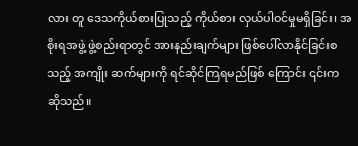လား တူ ဒေသကိုယ်စားပြုသည့် ကိုယ်စား လှယ်ပါဝင်မှုမရှိခြင်း၊ အစိုးရအဖွဲ့ ဖွဲ့စည်းရာတွင် အားနည်းချက်များ ဖြစ်ပေါ်လာနိုင်ခြင်းစသည့် အကျိုး ဆက်များကို ရင်ဆိုင်ကြရမည်ဖြစ် ကြောင်း ၎င်းက ဆိုသည်။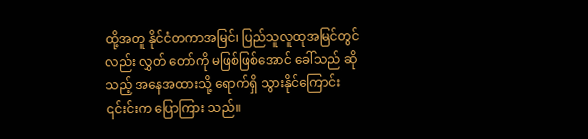ထို့အတူ နိုင်ငံတကာအမြင်၊ ပြည်သူလူထုအမြင်တွင်လည်း လွှတ် တော်ကို မဖြစ်ဖြစ်အောင် ခေါ်သည် ဆိုသည့် အနေအထားသို့ ရောက်ရှိ သွားနိုင်ကြောင်း ၎င်းင်းက ပြောကြား သည်။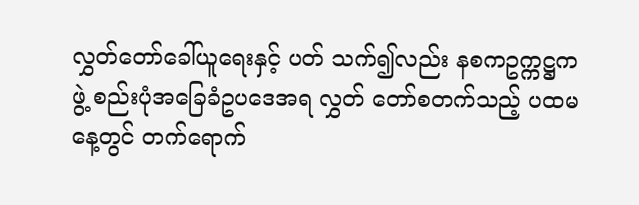လွှတ်တော်ခေါ်ယူရေးနှင့် ပတ် သက်၍လည်း နစကဥက္ကဋ္ဌက ဖွဲ့ စည်းပုံအခြေခံဥပဒေအရ လွှတ် တော်စတက်သည့် ပထမနေ့တွင် တက်ရောက်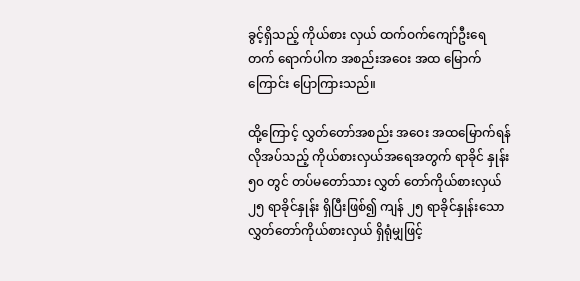ခွင့်ရှိသည့် ကိုယ်စား လှယ် ထက်ဝက်ကျော်ဦးရေ တက် ရောက်ပါက အစည်းအဝေး အထ မြောက်ကြောင်း ပြောကြားသည်။

ထို့ကြောင့် လွှတ်တော်အစည်း အဝေး အထမြောက်ရန် လိုအပ်သည့် ကိုယ်စားလှယ်အရေအတွက် ရာခိုင် နှုန်း ၅၀ တွင် တပ်မတော်သား လွှတ် တော်ကိုယ်စားလှယ် ၂၅ ရာခိုင်နှုန်း ရှိပြီးဖြစ်၍ ကျန် ၂၅ ရာခိုင်နှုန်းသော လွှတ်တော်ကိုယ်စားလှယ် ရှိရုံမျှဖြင့်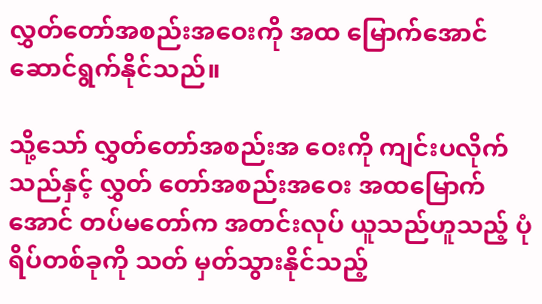လွှတ်တော်အစည်းအဝေးကို အထ မြောက်အောင် ဆောင်ရွက်နိုင်သည်။

သို့သော် လွှတ်တော်အစည်းအ ဝေးကို ကျင်းပလိုက်သည်နှင့် လွှတ် တော်အစည်းအဝေး အထမြောက် အောင် တပ်မတော်က အတင်းလုပ် ယူသည်ဟူသည့် ပုံရိပ်တစ်ခုကို သတ် မှတ်သွားနိုင်သည့်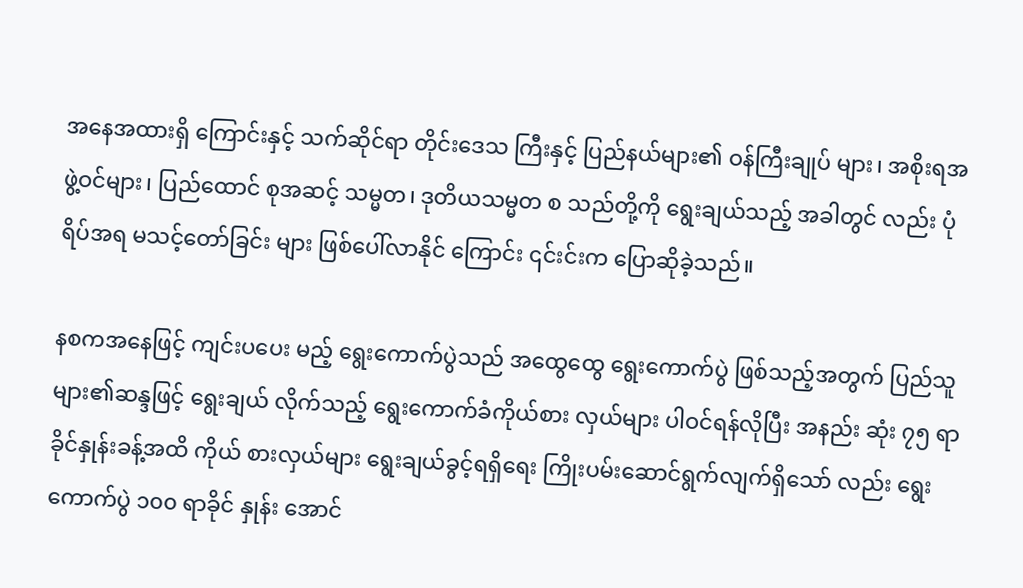အနေအထားရှိ ကြောင်းနှင့် သက်ဆိုင်ရာ တိုင်းဒေသ ကြီးနှင့် ပြည်နယ်များ၏ ဝန်ကြီးချုပ် များ၊ အစိုးရအဖွဲ့ဝင်များ၊ ပြည်ထောင် စုအဆင့် သမ္မတ၊ ဒုတိယသမ္မတ စ သည်တို့ကို ရွေးချယ်သည့် အခါတွင် လည်း ပုံရိပ်အရ မသင့်တော်ခြင်း များ ဖြစ်ပေါ်လာနိုင် ကြောင်း ၎င်းင်းက ပြောဆိုခဲ့သည်။

နစကအနေဖြင့် ကျင်းပပေး မည့် ရွေးကောက်ပွဲသည် အထွေထွေ ရွေးကောက်ပွဲ ဖြစ်သည့်အတွက် ပြည်သူများ၏ဆန္ဒဖြင့် ရွေးချယ် လိုက်သည့် ရွေးကောက်ခံကိုယ်စား လှယ်များ ပါဝင်ရန်လိုပြီး အနည်း ဆုံး ၇၅ ရာခိုင်နှုန်းခန့်အထိ ကိုယ် စားလှယ်များ ရွေးချယ်ခွင့်ရရှိရေး ကြိုးပမ်းဆောင်ရွက်လျက်ရှိသော် လည်း ရွေးကောက်ပွဲ ၁၀၀ ရာခိုင် နှုန်း အောင်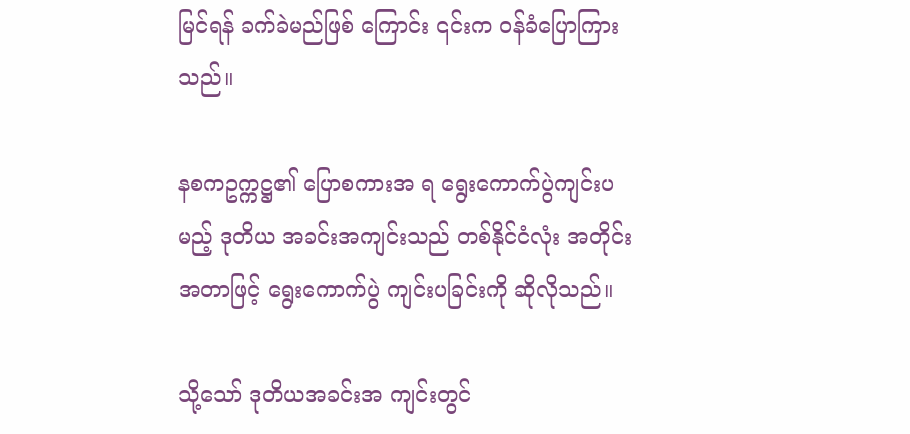မြင်ရန် ခက်ခဲမည်ဖြစ် ကြောင်း ၎င်းက ဝန်ခံပြောကြားသည်။

နစကဥက္ကဋ္ဌ၏ ပြောစကားအ ရ ရွေးကောက်ပွဲကျင်းပမည့် ဒုတိယ အခင်းအကျင်းသည် တစ်နိုင်ငံလုံး အတိုင်းအတာဖြင့် ရွေးကောက်ပွဲ ကျင်းပခြင်းကို ဆိုလိုသည်။

သို့သော် ဒုတိယအခင်းအ ကျင်းတွင်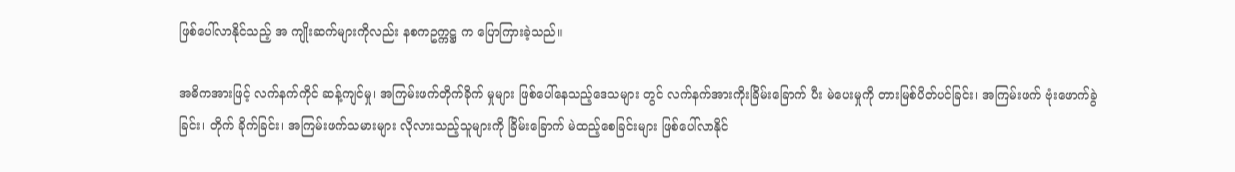ဖြစ်ပေါ်လာနိုင်သည့် အ ကျိုးဆက်များကိုလည်း နစကဥက္ကဋ္ဌ က ပြောကြားခဲ့သည်။

အဓိကအားဖြင့် လက်နက်ကိုင် ဆန့်ကျင်မှု၊ အကြမ်းဖက်တိုက်ခိုက် မှုများ ဖြစ်ပေါ်နေသည့်ဒေသများ တွင် လက်နက်အားကိုးခြိမ်းခြောက် ပီး မဲပေးမှုကို တားမြစ်ပိတ်ပင်ခြင်း၊ အကြမ်းဖက် ဗုံးဖောက်ခွဲခြင်း၊ တိုက် ခိုက်ခြင်း၊ အကြမ်းဖက်သမားများ လိုလားသည့်သူများကို ခြိမ်းခြောက် မဲထည့်စေခြင်းများ ဖြစ်ပေါ်လာနိုင်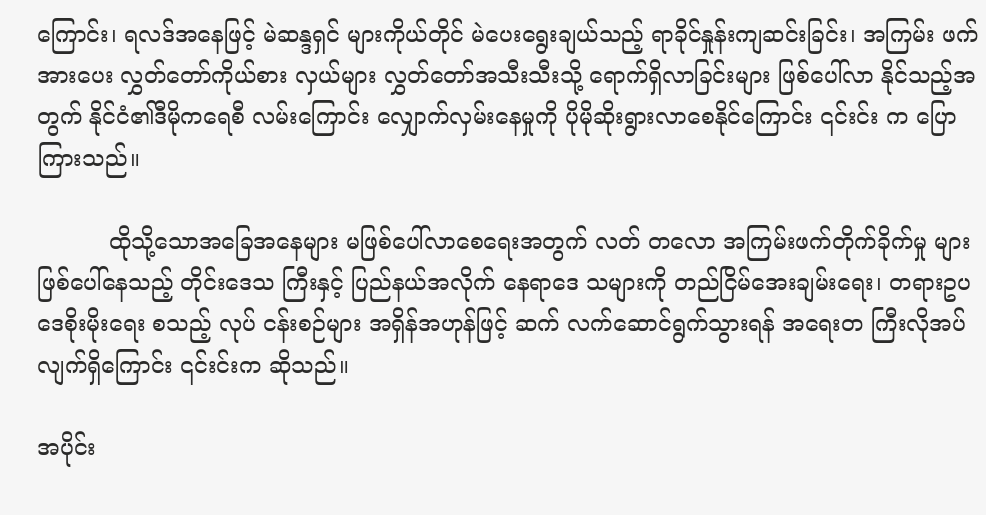ကြောင်း၊ ရလဒ်အနေဖြင့် မဲဆန္ဒရှင် များကိုယ်တိုင် မဲပေးရွေးချယ်သည့် ရာခိုင်နှုန်းကျဆင်းခြင်း၊ အကြမ်း ဖက်အားပေး လွှတ်တော်ကိုယ်စား လှယ်များ လွှတ်တော်အသီးသီးသို့ ရောက်ရှိလာခြင်းများ ဖြစ်ပေါ်လာ နိုင်သည့်အတွက် နိုင်ငံ၏ဒီမိုကရေစီ လမ်းကြောင်း လျှောက်လှမ်းနေမှုကို ပိုမိုဆိုးရွားလာစေနိုင်ကြောင်း ၎င်းင်း က ပြောကြားသည်။

          ထိုသို့သောအခြေအနေများ မဖြစ်ပေါ်လာစေရေးအတွက် လတ် တလော အကြမ်းဖက်တိုက်ခိုက်မှု များ ဖြစ်ပေါ်နေသည့် တိုင်းဒေသ ကြီးနှင့် ပြည်နယ်အလိုက် နေရာဒေ သများကို တည်ငြိမ်အေးချမ်းရေး၊ တရားဥပဒေစိုးမိုးရေး စသည့် လုပ် ငန်းစဉ်များ အရှိန်အဟုန်ဖြင့် ဆက် လက်ဆောင်ရွက်သွားရန် အရေးတ ကြီးလိုအပ်လျက်ရှိကြောင်း ၎င်းင်းက ဆိုသည်။

အပိုင်း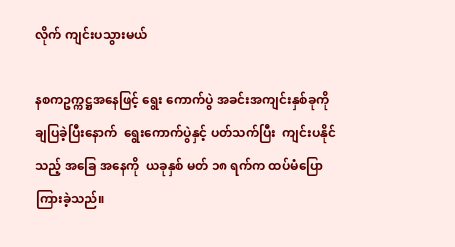လိုက် ကျင်းပသွားမယ်

နစကဥက္ကဋ္ဌအနေဖြင့် ရွေး ကောက်ပွဲ အခင်းအကျင်းနှစ်ခုကို ချပြခဲ့ပြီးနောက်  ရွေးကောက်ပွဲနှင့် ပတ်သက်ပြီး  ကျင်းပနိုင်သည့် အခြေ အနေကို  ယခုနှစ် မတ် ၁၈ ရက်က ထပ်မံပြောကြားခဲ့သည်။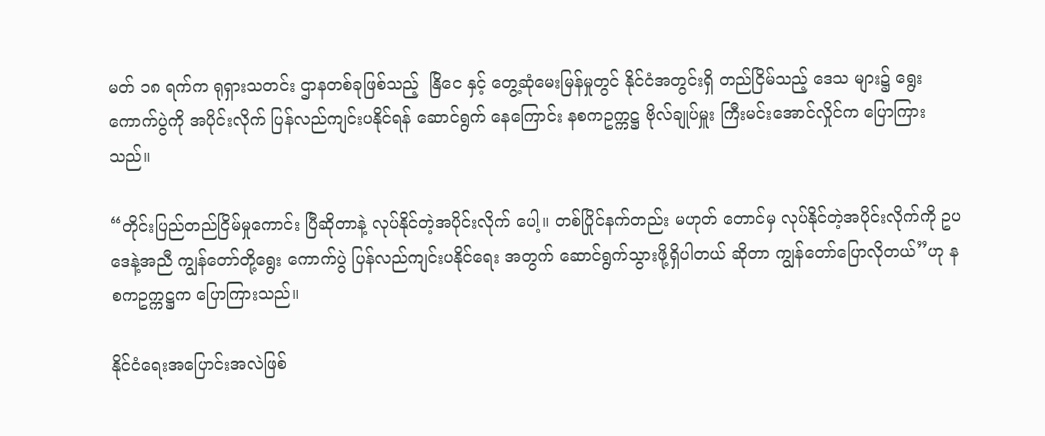မတ် ၁၈ ရက်က ရုရှားသတင်း ဌာနတစ်ခုဖြစ်သည့်  နြိငေ နှင့် တွေ့ဆုံမေးမြန်မှုတွင် နိုင်ငံအတွင်းရှိ တည်ငြိမ်သည့် ဒေသ များ၌ ရွေးကောက်ပွဲကို အပိုင်းလိုက် ပြန်လည်ကျင်းပနိုင်ရန် ဆောင်ရွက် နေကြောင်း နစကဥက္ကဋ္ဌ ဗိုလ်ချုပ်မှူး ကြီးမင်းအောင်လှိုင်က ပြောကြား သည်။

“တိုင်းပြည်တည်ငြိမ်မှုကောင်း ပြီဆိုတာနဲ့ လုပ်နိုင်တဲ့အပိုင်းလိုက် ပေါ့။ တစ်ပြိုင်နက်တည်း မဟုတ် တောင်မှ လုပ်နိုင်တဲ့အပိုင်းလိုက်ကို ဥပဒေနဲ့အညီ ကျွန်တော်တို့ရွေး ကောက်ပွဲ ပြန်လည်ကျင်းပနိုင်ရေး အတွက် ဆောင်ရွက်သွားဖို့ရှိပါတယ် ဆိုတာ ကျွန်တော်ပြောလိုတယ်”ဟု နစကဥက္ကဋ္ဌက ပြောကြားသည်။

နိုင်ငံရေးအပြောင်းအလဲဖြစ်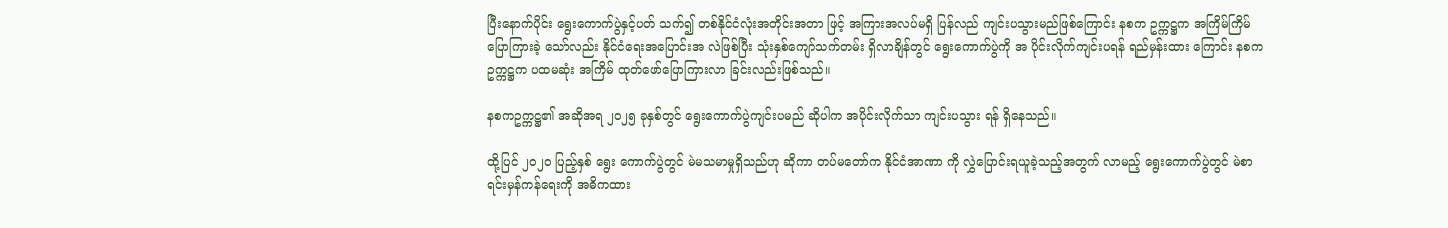ပြီးနောက်ပိုင်း ရွေးကောက်ပွဲနှင့်ပတ် သက်၍ တစ်နိုင်ငံလုံးအတိုင်းအတာ ဖြင့် အကြားအလပ်မရှိ ပြန်လည် ကျင်းပသွားမည်ဖြစ်ကြောင်း နစက ဥက္ကဋ္ဌက အကြိမ်ကြိမ်ပြောကြားခဲ့ သော်လည်း နိုင်ငံရေးအပြောင်းအ လဲဖြစ်ပြီး သုံးနှစ်ကျော်သက်တမ်း ရှိလာချိန်တွင် ရွေးကောက်ပွဲကို အ ပိုင်းလိုက်ကျင်းပရန် ရည်မှန်းထား ကြောင်း နစကဥက္ကဋ္ဌက ပထမဆုံး အကြိမ် ထုတ်ဖော်ပြောကြားလာ ခြင်းလည်းဖြစ်သည်။

နစကဥက္ကဋ္ဌ၏ အဆိုအရ ၂၀၂၅ ခုနှစ်တွင် ရွေးကောက်ပွဲကျင်းပမည် ဆိုပါက အပိုင်းလိုက်သာ ကျင်းပသွား ရန် ရှိနေသည်။

ထို့ပြင် ၂၀၂၀ ပြည့်နှစ် ရွေး ကောက်ပွဲတွင် မဲမသမာမှုရှိသည်ဟု ဆိုကာ တပ်မတော်က နိုင်ငံအာဏာ ကို လွှဲပြောင်းရယူခဲ့သည့်အတွက် လာမည့် ရွေးကောက်ပွဲတွင် မဲစာ ရင်းမှန်ကန်ရေးကို အဓိကထား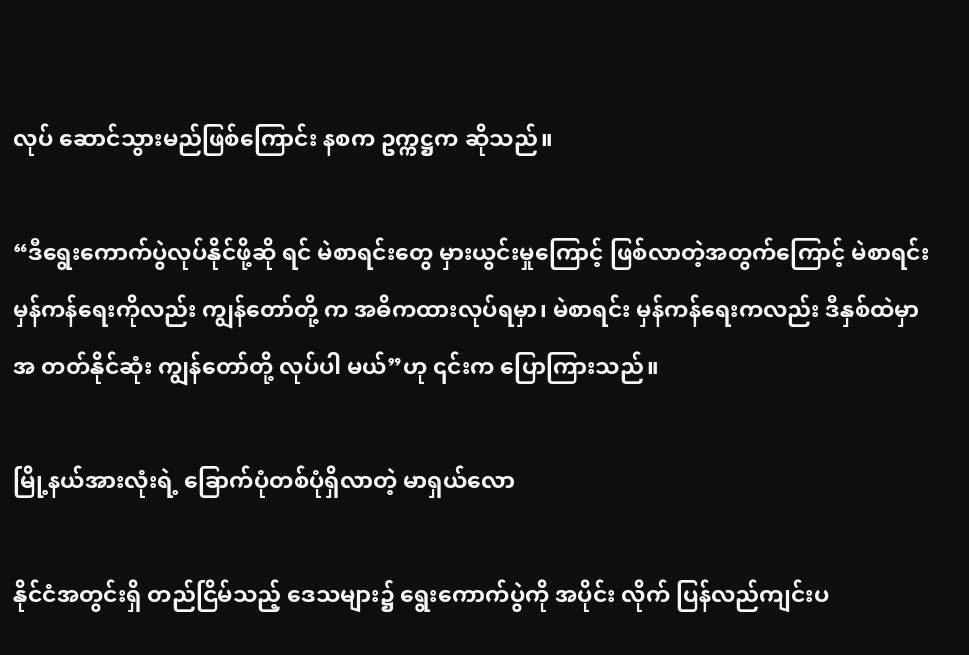လုပ် ဆောင်သွားမည်ဖြစ်ကြောင်း နစက ဥက္ကဋ္ဌက ဆိုသည်။

“ဒီရွေးကောက်ပွဲလုပ်နိုင်ဖို့ဆို ရင် မဲစာရင်းတွေ မှားယွင်းမှုကြောင့် ဖြစ်လာတဲ့အတွက်ကြောင့် မဲစာရင်း မှန်ကန်ရေးကိုလည်း ကျွန်တော်တို့ က အဓိကထားလုပ်ရမှာ၊ မဲစာရင်း မှန်ကန်ရေးကလည်း ဒီနှစ်ထဲမှာ အ တတ်နိုင်ဆုံး ကျွန်တော်တို့ လုပ်ပါ မယ်”ဟု ၎င်းက ပြောကြားသည်။

မြို့နယ်အားလုံးရဲ့ ခြောက်ပုံတစ်ပုံရှိလာတဲ့ မာရှယ်လော

နိုင်ငံအတွင်းရှိ တည်ငြိမ်သည့် ဒေသများ၌ ရွေးကောက်ပွဲကို အပိုင်း လိုက် ပြန်လည်ကျင်းပ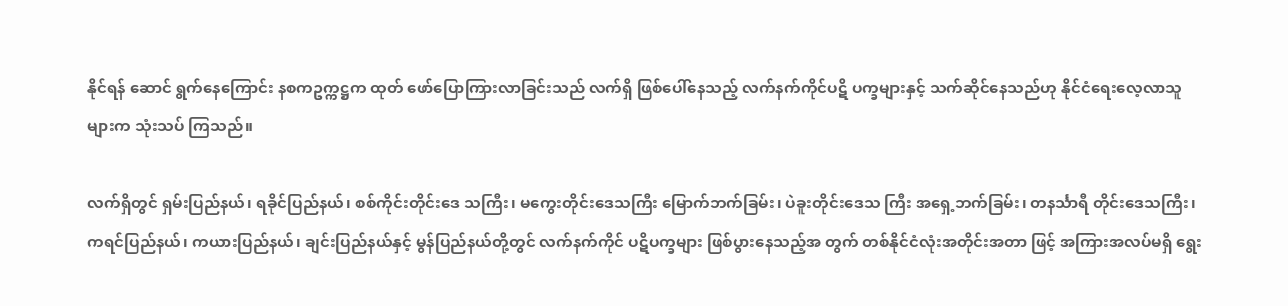နိုင်ရန် ဆောင် ရွက်နေကြောင်း နစကဥက္ကဋ္ဌက ထုတ် ဖော်ပြောကြားလာခြင်းသည် လက်ရှိ ဖြစ်ပေါ်နေသည့် လက်နက်ကိုင်ပဋိ ပက္ခများနှင့် သက်ဆိုင်နေသည်ဟု နိုင်ငံရေးလေ့လာသူများက သုံးသပ် ကြသည်။

လက်ရှိတွင် ရှမ်းပြည်နယ်၊ ရခိုင်ပြည်နယ်၊ စစ်ကိုင်းတိုင်းဒေ သကြီး၊ မကွေးတိုင်းဒေသကြီး မြောက်ဘက်ခြမ်း၊ ပဲခူးတိုင်းဒေသ ကြီး အရှေ့ဘက်ခြမ်း၊ တနင်္သာရီ တိုင်းဒေသကြီး၊ ကရင်ပြည်နယ်၊ ကယားပြည်နယ်၊ ချင်းပြည်နယ်နှင့် မွန်ပြည်နယ်တို့တွင် လက်နက်ကိုင် ပဋိပက္ခများ ဖြစ်ပွားနေသည့်အ တွက် တစ်နိုင်ငံလုံးအတိုင်းအတာ ဖြင့် အကြားအလပ်မရှိ ရွေး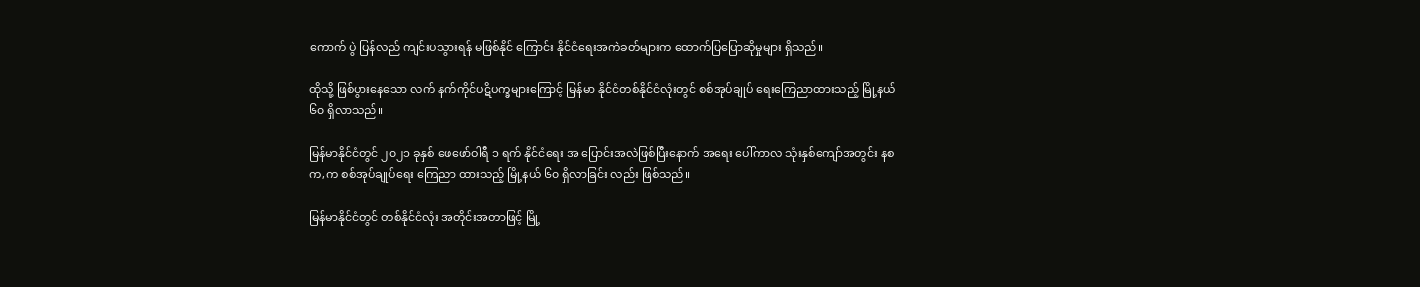ကောက် ပွဲ ပြန်လည် ကျင်းပသွားရန် မဖြစ်နိုင် ကြောင်း နိုင်ငံရေးအကဲခတ်များက ထောက်ပြပြောဆိုမှုများ ရှိသည်။

ထိုသို့ ဖြစ်ပွားနေသော လက် နက်ကိုင်ပဋိပက္ခများကြောင့် မြန်မာ နိုင်ငံတစ်နိုင်ငံလုံးတွင် စစ်အုပ်ချုပ် ရေးကြေညာထားသည့် မြို့နယ် ၆၀ ရှိလာသည်။

မြန်မာနိုင်ငံတွင် ၂၀၂၁ ခုနှစ် ဖေဖော်ဝါရီ ၁ ရက် နိုင်ငံရေး အ ပြောင်းအလဲဖြစ်ပြီးနောက် အရေး ပေါ်ကာလ သုံးနှစ်ကျော်အတွင်း နစက,က စစ်အုပ်ချုပ်ရေး ကြေညာ ထားသည့် မြို့နယ် ၆၀ ရှိလာခြင်း လည်း ဖြစ်သည်။

မြန်မာနိုင်ငံတွင် တစ်နိုင်ငံလုံး အတိုင်းအတာဖြင့် မြို့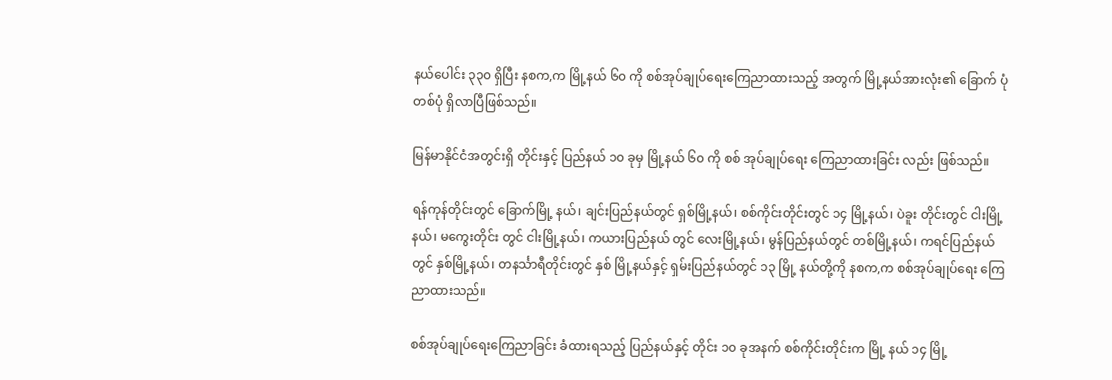နယ်ပေါင်း ၃၃၀ ရှိပြီး နစက,က မြို့နယ် ၆၀ ကို စစ်အုပ်ချုပ်ရေးကြေညာထားသည့် အတွက် မြို့နယ်အားလုံး၏ ခြောက် ပုံတစ်ပုံ ရှိလာပြီဖြစ်သည်။

မြန်မာနိုင်ငံအတွင်းရှိ တိုင်းနှင့် ပြည်နယ် ၁၀ ခုမှ မြို့နယ် ၆၀ ကို စစ် အုပ်ချုပ်ရေး ကြေညာထားခြင်း လည်း ဖြစ်သည်။

ရန်ကုန်တိုင်းတွင် ခြောက်မြို့ နယ်၊ ချင်းပြည်နယ်တွင် ရှစ်မြို့နယ်၊ စစ်ကိုင်းတိုင်းတွင် ၁၄ မြို့နယ်၊ ပဲခူး တိုင်းတွင် ငါးမြို့နယ်၊ မကွေးတိုင်း တွင် ငါးမြို့နယ်၊ ကယားပြည်နယ် တွင် လေးမြို့နယ်၊ မွန်ပြည်နယ်တွင် တစ်မြို့နယ်၊ ကရင်ပြည်နယ်တွင် နှစ်မြို့နယ်၊ တနင်္သာရီတိုင်းတွင် နှစ် မြို့နယ်နှင့် ရှမ်းပြည်နယ်တွင် ၁၃ မြို့ နယ်တို့ကို နစက,က စစ်အုပ်ချုပ်ရေး ကြေညာထားသည်။

စစ်အုပ်ချုပ်ရေးကြေညာခြင်း ခံထားရသည့် ပြည်နယ်နှင့် တိုင်း ၁၀ ခုအနက် စစ်ကိုင်းတိုင်းက မြို့ နယ် ၁၄ မြို့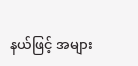နယ်ဖြင့် အများ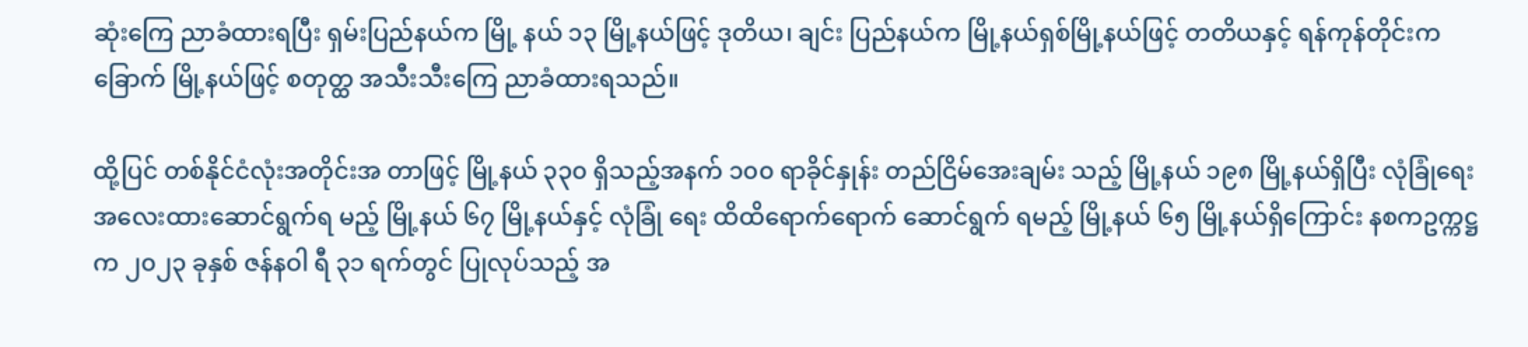ဆုံးကြေ ညာခံထားရပြီး ရှမ်းပြည်နယ်က မြို့ နယ် ၁၃ မြို့နယ်ဖြင့် ဒုတိယ၊ ချင်း ပြည်နယ်က မြို့နယ်ရှစ်မြို့နယ်ဖြင့် တတိယနှင့် ရန်ကုန်တိုင်းက ခြောက် မြို့နယ်ဖြင့် စတုတ္ထ အသီးသီးကြေ ညာခံထားရသည်။

ထို့ပြင် တစ်နိုင်ငံလုံးအတိုင်းအ တာဖြင့် မြို့နယ် ၃၃၀ ရှိသည့်အနက် ၁၀၀ ရာခိုင်နှုန်း တည်ငြိမ်အေးချမ်း သည့် မြို့နယ် ၁၉၈ မြို့နယ်ရှိပြီး လုံခြုံရေး အလေးထားဆောင်ရွက်ရ မည့် မြို့နယ် ၆၇ မြို့နယ်နှင့် လုံခြုံ ရေး ထိထိရောက်ရောက် ဆောင်ရွက် ရမည့် မြို့နယ် ၆၅ မြို့နယ်ရှိကြောင်း နစကဥက္ကဋ္ဌက ၂၀၂၃ ခုနှစ် ဇန်နဝါ ရီ ၃၁ ရက်တွင် ပြုလုပ်သည့် အ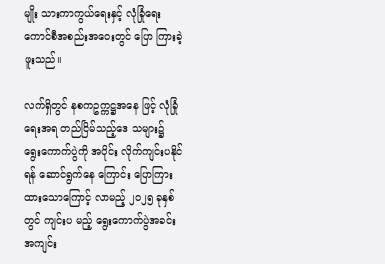မျိုး သားကာကွယ်ရေးနှင့် လုံခြုံရေး ကောင်စီအစည်းအဝေးတွင် ပြော ကြားခဲ့ဖူးသည်။

လက်ရှိတွင် နစကဥက္ကဋ္ဌအနေ ဖြင့် လုံခြုံရေးအရ တည်ငြိမ်သည့်ဒေ သများ၌ ရွေးကောက်ပွဲကို အပိုင်း လိုက်ကျင်းပနိုင်ရန် ဆောင်ရွက်နေ ကြောင်း ပြောကြားထားသောကြောင့် လာမည့် ၂၀၂၅ ခုနှစ်တွင် ကျင်းပ မည့် ရွေးကောက်ပွဲအခင်းအကျင်း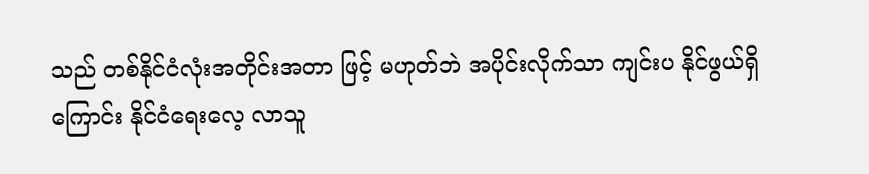သည် တစ်နိုင်ငံလုံးအတိုင်းအတာ ဖြင့် မဟုတ်ဘဲ အပိုင်းလိုက်သာ ကျင်းပ နိုင်ဖွယ်ရှိကြောင်း နိုင်ငံရေးလေ့ လာသူ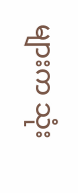များက သုံး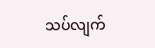သပ်လျက်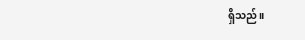ရှိသည်။